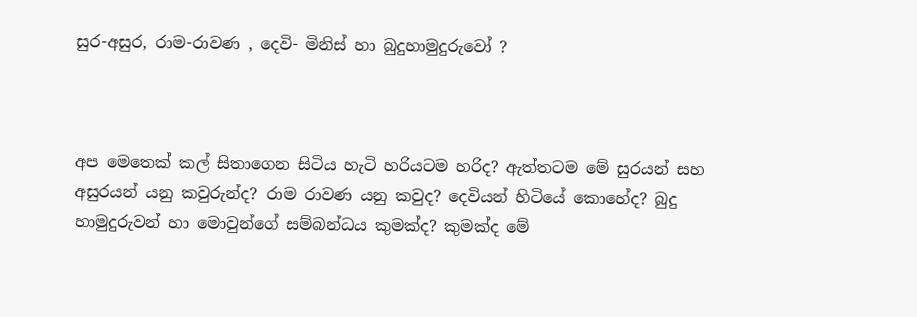සුර-අසුර, රාම-රාවණ , දෙවි- මිනිස් හා බුදුහාමුදුරුවෝ ?



අප මෙතෙක් කල් සිතාගෙන සිටිය හැටි හරියටම හරිද? ඇත්තටම මේ සුරයන් සහ අසුරයන් යනු කවුරුන්ද? රාම රාවණ යනු කවුද? දෙවියන් හිටියේ කොහේද? බුදු හාමුදුරුවන් හා මොවුන්ගේ සම්බන්ධය කුමක්ද? කුමක්ද මේ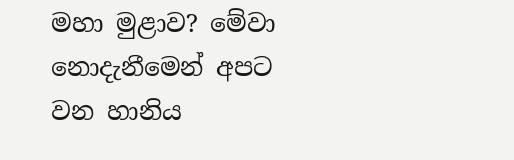මහා මුළාව? මේවා නොදැනීමෙන් අපට වන හානිය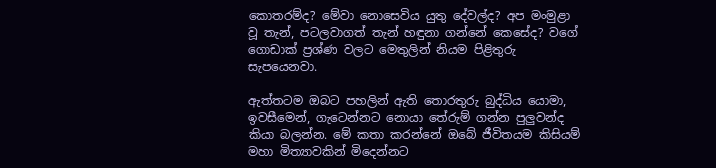කොතරම්ද? මේවා නොසෙවිය යුතු දේවල්ද? අප මංමුළා වූ තැන්, පටලවාගත් තැන් හඳුනා ගන්නේ කෙසේද? වගේ ගොඩාක් ප්‍රශ්ණ වලට මෙතුලින් නියම පිළිතුරු සැපයෙනවා.

ඇත්තටම ඔබට පහලින් ඇති තොරතුරු බුද්ධිය යොමා, ඉවසීමෙන්, ගැටෙන්නට නොයා තේරුම් ගන්න පුලුවන්ද කියා බලන්න. මේ කතා කරන්නේ ඔබේ ජීවිතයම කිසියම් මහා මිත්‍යාවකින් මිදෙන්නට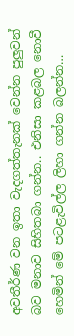අවතීර්ණ වන ඉතා වැදගත්තැනක් වෙන්න පුලුවන් බව මනාව සිහිතබා ගන්න.. එනිසා කළබල නොවී හෙමින් මේ පටළැවිල්ල ලිහා ගන්න බලන්න…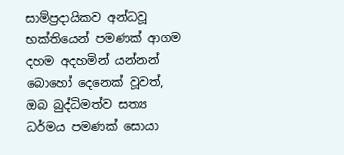සාම්ප්‍රදායිකව අන්ධවූ භක්තියෙන් පමණක් ආගම දහම අදහමින් යන්නන් බොහෝ දෙනෙක් වූවත්, ඔබ බුද්ධිමත්ව සත්‍ය ධර්මය පමණක් සොයා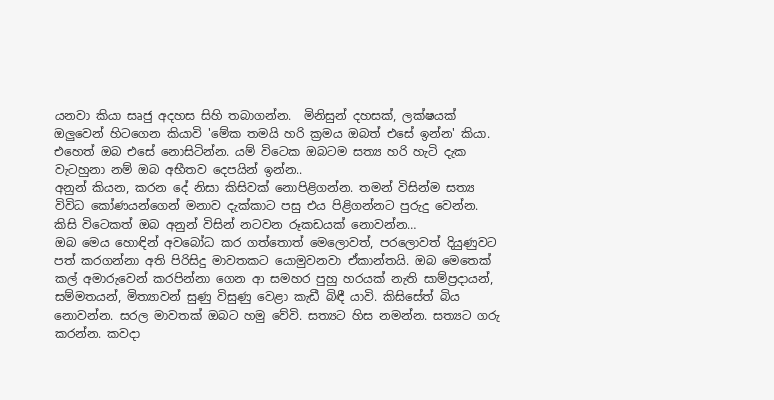යනවා කියා සෘජු අදහස සිහි තබාගන්න.  මිනිසුන් දහසක්, ලක්ෂයක් ඔලුවෙන් හිටගෙන කියාවි 'මේක තමයි හරි ක්‍රමය ඔබත් එසේ ඉන්න' කියා. එහෙත් ඔබ එසේ නොසිටින්න. යම් විටෙක ඔබටම සත්‍ය හරි හැටි දැක වැටහුනා නම් ඔබ අභීතව දෙපයින් ඉන්න..
අනුන් කියන, කරන දේ නිසා කිසිවක් නොපිළිගන්න. තමන් විසින්ම සත්‍ය විවිධ කෝණයන්ගෙන් මනාව දැක්කාට පසු එය පිළිගන්නට පුරුදු වෙන්න. කිසි විටෙකත් ඔබ අනුන් විසින් නටවන රූකඩයක් නොවන්න…
ඔබ මෙය හොඳින් අවබෝධ කර ගත්තොත් මෙලොවත්, පරලොවත් දියුණුවට පත් කරගන්නා අති පිරිසිදු මාවතකට යොමුවනවා ඒකාන්තයි. ඔබ මෙතෙක් කල් අමාරුවෙන් කරපින්නා ගෙන ආ සමහර පුහු හරයක් නැති සාම්ප්‍රදායන්, සම්මතයන්, මිත්‍යාවන් සුණු විසුණු වෙළා කැඩී බිඳී යාවි. කිසිසේත් බිය නොවන්න. සරල මාවතක් ඔබට හමු වේවි. සත්‍යට හිස නමන්න. සත්‍යට ගරු කරන්න. කවදා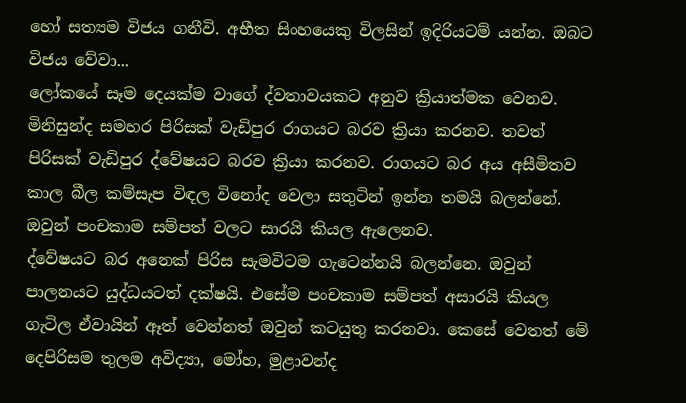හෝ සත්‍යම විජය ගනීවි. අභීත සිංහයෙකු විලසින් ඉදිරියටම් යන්න. ඔබට විජය වේවා...
ලෝකයේ සෑම දෙයක්ම වාගේ ද්වතාවයකට අනුව ක්‍රියාත්මක වෙනව. මිනිසුන්ද සමහර පිරිසක් වැඩිපුර රාගයට බරව ක්‍රියා කරනව. තවත් පිරිසක් වැඩිපුර ද්වේෂයට බරව ක්‍රියා කරනව. රාගයට බර අය අසීමිතව කාල බීල කම්සැප විඳල විනෝද වෙලා සතුටින් ඉන්න තමයි බලන්නේ. ඔවුන් පංචකාම සම්පත් වලට සාරයි කියල ඇලෙනව.
ද්වේෂයට බර අනෙක් පිරිස සැමවිටම ගැටෙන්නයි බලන්නෙ. ඔවුන් පාලනයට යුද්ධයටත් දක්ෂයි. එසේම පංචකාම සම්පත් අසාරයි කියල ගැටිල ඒවායින් ඈත් වෙන්නත් ඔවුන් කටයුතු කරනවා. කෙසේ වෙතත් මේ දෙපිරිසම තුලම අවිද්‍යා, මෝහ, මුළාවන්ද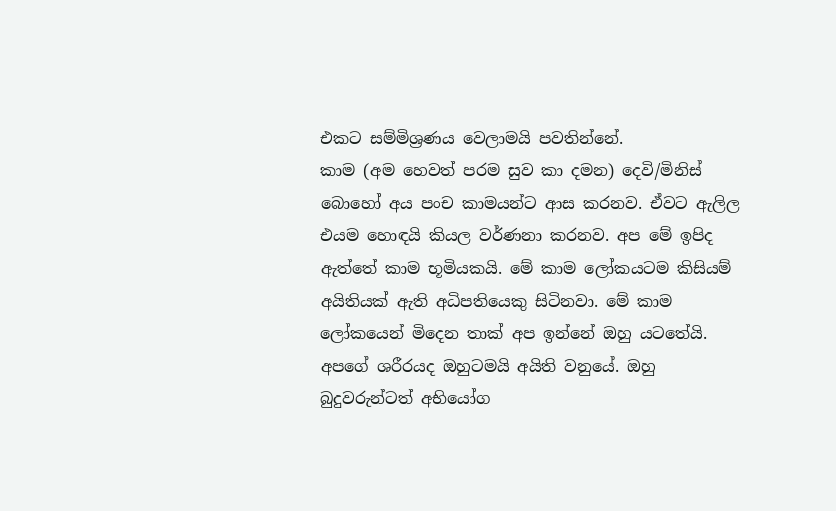එකට සම්මිශ්‍රණය වෙලාමයි පවතින්නේ.
කාම (අම හෙවත් පරම සුව කා දමන) දෙවි/මිනිස් බොහෝ අය පංච කාමයන්ට ආස කරනව. ඒවට ඇලිල එයම හොඳයි කියල වර්ණනා කරනව. අප මේ ඉපිද ඇත්තේ කාම භූමියකයි. මේ කාම ලෝකයටම කිසියම් අයිතියක් ඇති අධිපතියෙකු සිටිනවා. මේ කාම ලෝකයෙන් මිදෙන තාක් අප ඉන්නේ ඔහු යටතේයි. අපගේ ශරීරයද ඔහුටමයි අයිති වනුයේ. ඔහු බුදුවරුන්ටත් අභියෝග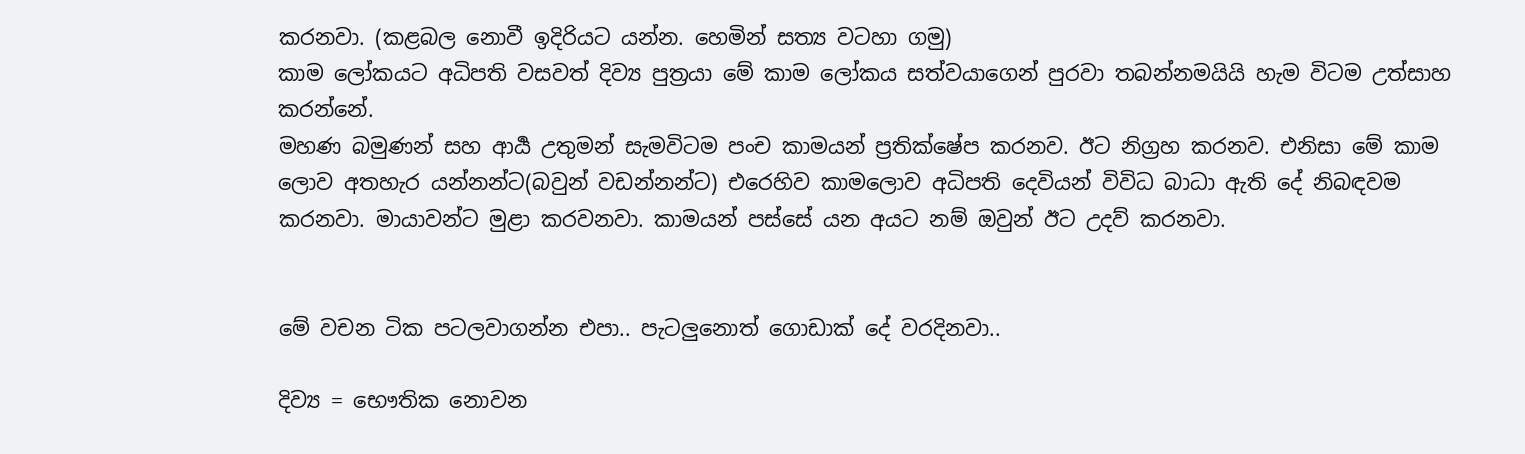කරනවා. (කළබල නොවී ඉදිරියට යන්න. හෙමින් සත්‍ය වටහා ගමු)
කාම ලෝකයට අධිපති වසවත් දිව්‍ය පුත්‍රයා මේ කාම ලෝකය සත්වයාගෙන් පුරවා තබන්නමයියි හැම විටම උත්සාහ කරන්නේ.
මහණ බමුණන් සහ ආර්‍ය උතුමන් සැමවිටම පංච කාමයන් ප්‍රතික්ෂේප කරනව. ඊට නිග්‍රහ කරනව. එනිසා මේ කාම ලොව අතහැර යන්නන්ට(බවුන් වඩන්නන්ට) එරෙහිව කාමලොව අධිපති දෙවියන් විවිධ බාධා ඇති දේ නිබඳවම කරනවා. මායාවන්ට මුළා කරවනවා. කාමයන් පස්සේ යන අයට නම් ඔවුන් ඊට උදව් කරනවා.


මේ වචන ටික පටලවාගන්න එපා.. පැටලුනොත් ගොඩාක් දේ වරදිනවා..

දිව්‍ය = භෞතික නොවන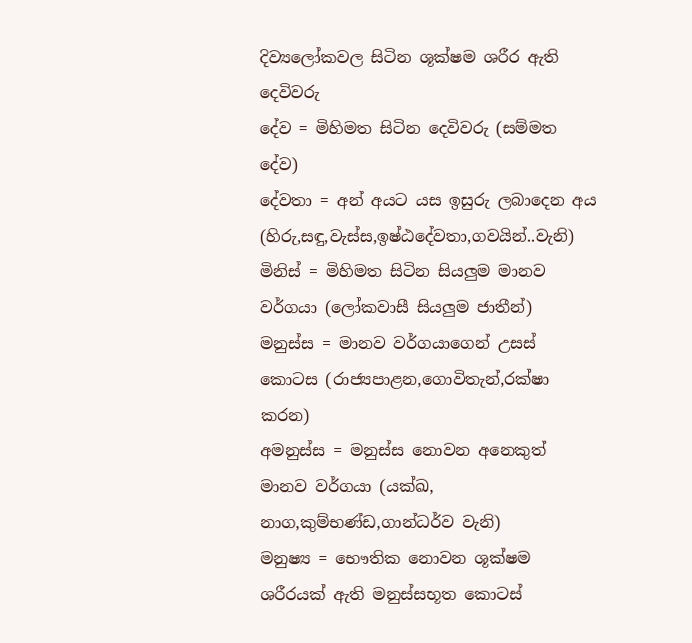දිව්‍යලෝකවල සිටින ශූක්ෂම ශරීර ඇති දෙවිවරු
දේව = මිහිමත සිටින දෙවිවරු (සම්මත දේව)
දේවතා = අන් අයට යස ඉසුරු ලබාදෙන අය (හිරු,සඳු,වැස්ස,ඉෂ්ඨදේවතා,ගවයින්..වැනි)
මිනිස් = මිහිමත සිටින සියලුම මානව වර්ගයා (ලෝකවාසී සියලුම ජාතීන්)
මනුස්ස = මානව වර්ගයාගෙන් උසස් කොටස (රාජ්‍යපාළන,ගොවිතැන්,රක්ෂා කරන)
අමනුස්ස = මනුස්ස නොවන අනෙකුත් මානව වර්ගයා (යක්ඛ, නාග,කුම්භණ්ඩ,ගාන්ධර්ව වැනි)
මනුෂ්‍ය = භෞතික නොවන ශූක්ෂම ශරීරයක් ඇති මනුස්සභූත කොටස්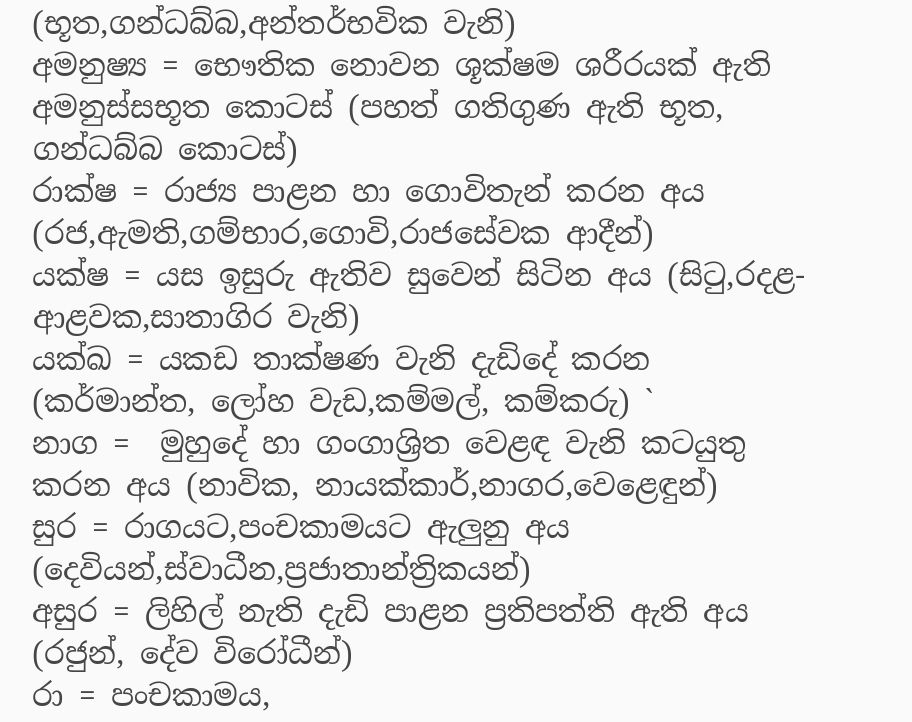(භූත,ගන්ධබ්බ,අන්තර්භවික වැනි)
අමනුෂ්‍ය = භෞතික නොවන ශූක්ෂම ශරීරයක් ඇති අමනුස්සභූත කොටස් (පහත් ගතිගුණ ඇති භූත, ගන්ධබ්බ කොටස්)
රාක්ෂ = රාජ්‍ය පාළන හා ගොවිතැන් කරන අය (රජ,ඇමති,ගම්භාර,ගොවි,රාජසේවක ආදීන්)
යක්ෂ = යස ඉසුරු ඇතිව සුවෙන් සිටින අය (සිටු,රදළ- ආළවක,සාතාගිර වැනි)
යක්ඛ = යකඩ තාක්ෂණ වැනි දැඩිදේ කරන (කර්මාන්ත, ලෝහ වැඩ,කම්මල්, කම්කරු) `
නාග =  මුහුදේ හා ගංගාශ්‍රිත වෙළඳ වැනි කටයුතු කරන අය (නාවික, නායක්කාර්,නාගර,වෙළෙඳුන්)
සුර = රාගයට,පංචකාමයට ඇලුනු අය (දෙවියන්,ස්වාධීන,ප්‍රජාතාන්ත්‍රිකයන්)
අසුර = ලිහිල් නැති දැඩි පාළන ප්‍රතිපත්ති ඇති අය (රජුන්, දේව විරෝධීන්)
රා = පංචකාමය,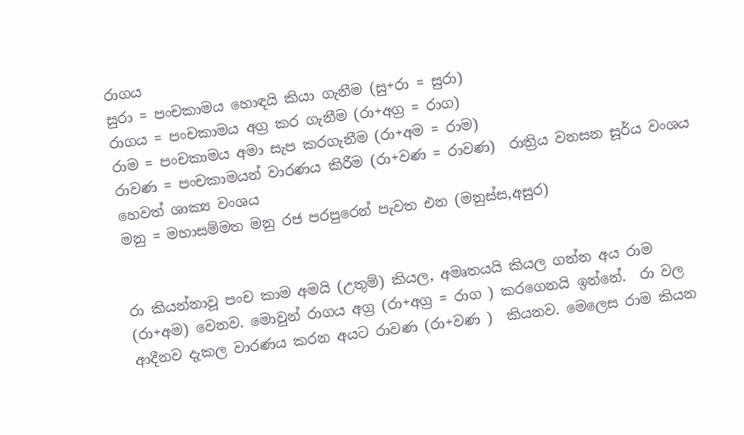රාගය
සුරා = පංචකාමය හොඳයි කියා ගැනීම (සු+රා = සුරා)
රාගය = පංචකාමය අග්‍ර කර ගැනීම (රා+අග්‍ර = රාග)
රාම = පංචකාමය අමා සැප කරගැනීම (රා+අම = රාම)
රාවණ = පංචකාමයන් වාරණය කිරීම (රා+වණ = රාවණ)  රාත්‍රිය වනසන සූර්ය වංශය හෙවත් ශාක්‍ය වංශය
මනු = මහාසම්මත මනු රජ පරපුරෙන් පැවත එන (මනුස්ස,අසුර)


රා කියන්නාවූ පංච කාම අමයි (උතුම්) කියල, අමෘතයයි කියල ගන්න අය රාම (රා+අම) වෙනව. මොවුන් රාගය අග්‍ර (රා+අග්‍ර = රාග ) කරගෙනයි ඉන්නේ.  රා වල ආදීනව දැකල වාරණය කරන අයට රාවණ (රා+වණ )  කියනව. මෙලෙස රාම කියන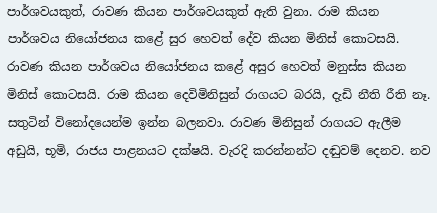පාර්ශවයකුත්, රාවණ කියන පාර්ශවයකුත් ඇති වුනා. රාම කියන පාර්ශවය නියෝජනය කළේ සුර හෙවත් දේව කියන මිනිස් කොටසයි. රාවණ කියන පාර්ශවය නියෝජනය කළේ අසුර හෙවත් මනුස්ස කියන මිනිස් කොටසයි. රාම කියන දෙවිමිනිසුන් රාගයට බරයි, දැඩි නීති රීති නෑ. සතුටින් විනෝදයෙන්ම ඉන්න බලනවා. රාවණ මිනිසුන් රාගයට ඇලීම අඩුයි, භූමි, රාජ‍ය පාළනයට දක්ෂයි. වැරදි කරන්නන්ට දඬුවම් දෙනව. නව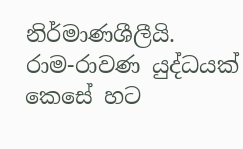නිර්මාණශීලීයි.
රාම-රාවණ යුද්ධයක් කෙසේ හට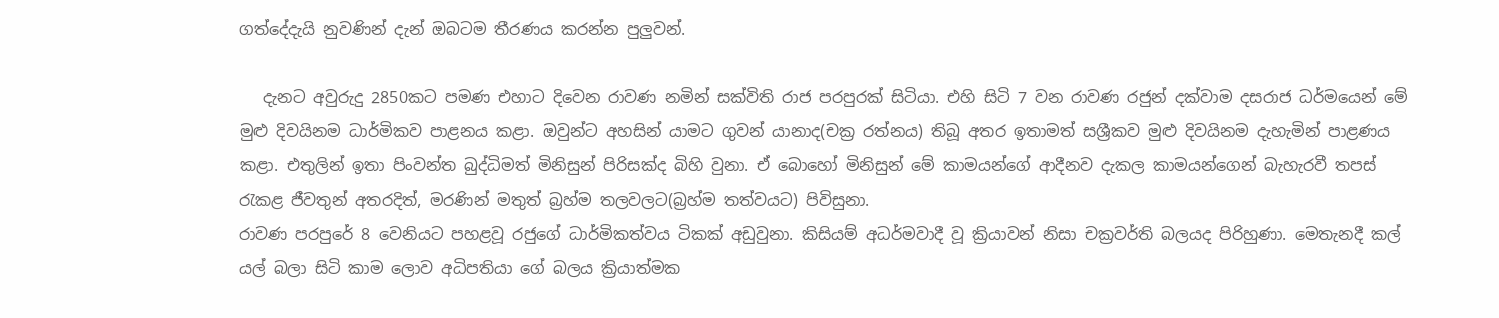ගත්දේදැයි නුවණින් දැන් ඔබටම තීරණය කරන්න පුලුවන්.

   දැනට අවුරුදු 2850කට පමණ එහාට දිවෙන රාවණ නමින් සක්විති රාජ පරපුරක් සිටියා. එහි සිටි 7 වන රාවණ රජුන් දක්වාම දසරාජ ධර්මයෙන් මේ මුළු දිවයිනම ධාර්මිකව පාළනය කළා. ඔවුන්ට අහසින් යාමට ගුවන් යානාද(චක්‍ර රත්නය) තිබූ අතර ඉතාමත් සශ්‍රීකව මුළු දිවයිනම දැහැමින් පාළණය කළා. එතුලින් ඉතා පිංවන්ත බුද්ධිමත් මිනිසුන් පිරිසක්ද බිහි වුනා. ඒ බොහෝ මිනිසුන් මේ කාමයන්ගේ ආදීනව දැකල කාමයන්ගෙන් බැහැරවී තපස් රැකළ ජීවතුන් අතරදිත්, මරණින් මතුත් බ්‍රහ්ම තලවලට(බ්‍රහ්ම තත්වයට) පිවිසුනා.
රාවණ පරපුරේ 8 වෙනියට පහළවූ රජුගේ ධාර්මිකත්වය ටිකක් අඩුවුනා. කිසියම් අධර්මවාදී වූ ක්‍රියාවන් නිසා චක්‍රවර්ති බලයද පිරිහුණා. මෙතැනදී කල් යල් බලා සිටි කාම ලොව අධිපතියා ගේ බලය ක්‍රියාත්මක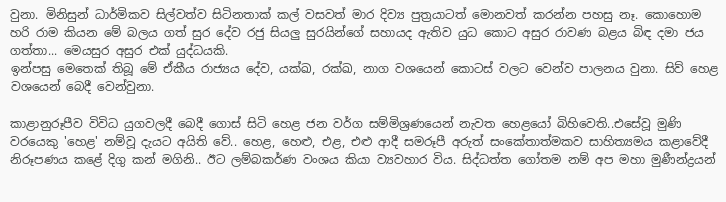වුනා. මිනිසුන් ධාර්මිකව සිල්වත්ව සිටිනතාක් කල් වසවත් මාර දිව්‍ය පුත්‍රයාටත් මොනවත් කරන්න පහසු නෑ. කොහොම හරි රාම කියන මේ බලය ගත් සුර දේව රජු සියලු සුරයින්ගේ සහායද ඇතිව යුධ කොට අසුර රාවණ බළය බිඳ දමා ජය ගත්තා... මෙයසුර අසුර එක් යුද්ධයකි.
ඉන්පසු මෙතෙක් තිබූ මේ ඒකීය රාජ්‍යය දේව, යක්ඛ, රක්ඛ, නාග වශයෙන් කොටස් වලට වෙන්ව පාලනය වුනා. සිව් හෙළ වශයෙන් බෙදී වෙන්වුනා.

කාළානුරූපීව විවිධ යුගවලදී බෙදී ගොස් සිටි හෙළ ජන වර්ග සම්මිශ්‍රණයෙන් නැවත හෙළයෝ බිහිවෙති..එසේවූ මුණි වරයෙකු 'හෙළ' නම්වූ දැයට අයිති වේ.. හෙළ, හෙළු, එළ, එළු ආදී සමරූපී අරුත් සංකේතාත්මකව සාහිත්‍යමය කළාවේදී නිරූපණය කළේ දිගු කන් මගිනි.. ඊට ලම්බකර්ණ වංශය කියා ව්‍යවහාර විය. සිද්ධත්ත ගෝතම නම් අප මහා මුණීන්ද්‍රයන්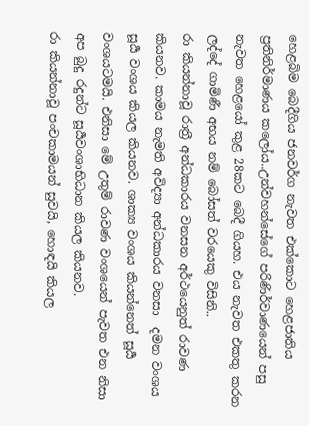හෙළබිම බෙදීගිය ජනවර්ග නැවත එක්කොට හෙළජාතිය ප්‍රතිනිර්මාණය කලෝය..උන්වහන්සේගේ පරිණිර්වාණයෙන් පසු නැවත හෙළයෝ කුළ 28කට බෙදී ගියහ. එය නැවත එකතු කරන ලද්දේ ගාමිණී අභය නම් බෝසත් වරයෙකු විසිනි..
රා කියන්නාවූ රාත්‍රී අන්ධකාරය වනසන අර්ථයෙනුත් රාවණ කියනව. කාමය නැමති අවිද්‍යා අන්ධකාරය වනසා  දමන වංශය සූර්‍ය වංශය කියල කියනව. ශාක්‍ය වංශය කියන්නෙත් සූර්‍ය වංශයටමයි. එනිසා මේ උතුම් රාවණ වංශයෙන් පැවත එන නිසා අප බුදු රදුන්ට සූර්‍යවංශාභිධාන කියල කියනව.
රා කියන්නාවූ පංචකාමයන් සුවයි, හොඳයි කියල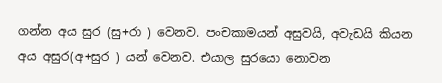ගන්න අය සුර (සු+රා ) වෙනව. පංචකාමයන් අසුවයි, අවැඩයි කියන අය අසුර(අ+සුර ) යන් වෙනව. එයාල සුරයො නොවන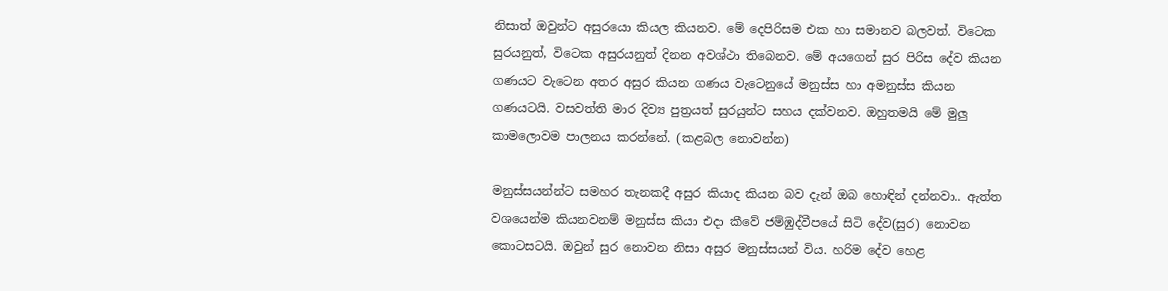නිසාත් ඔවුන්ට අසුරයො කියල කියනව. මේ දෙපිරිසම එක හා සමානව බලවත්. විටෙක සුරයනුත්, විටෙක අසුරයනුත් දිනන අවශ්ථා තිබෙනව. මේ අයගෙන් සුර පිරිස දේව කියන ගණයට වැටෙන අතර අසුර කියන ගණය වැටෙනුයේ මනුස්ස හා අමනුස්ස කියන ගණයටයි. වසවත්ති මාර දිව්‍ය පුත්‍රයත් සුරයුන්ට සහය දක්වනව. ඔහුතමයි මේ මුලු කාමලොවම පාලනය කරන්නේ. (කළබල නොවන්න)

මනුස්සයන්න්ට සමහර තැනකදී අසුර කියාද කියන බව දැන් ඔබ හොඳින් දන්නවා.. ඇත්ත වශයෙන්ම කියනවනම් මනුස්ස කියා එදා කීවේ ජම්ඹුද්වීපයේ සිටි දේව(සුර) නොවන කොටසටයි. ඔවුන් සුර නොවන නිසා අසුර මනුස්සයන් විය. හරිම දේව හෙළ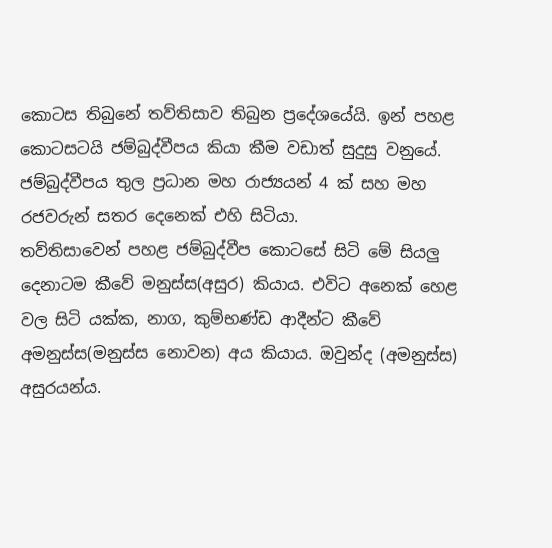කොටස තිබුනේ තව්තිසාව තිබුන ප්‍රදේශයේයි. ඉන් පහළ කොටසටයි ජම්බුද්වීපය කියා කීම වඩාත් සුදුසු වනුයේ. ජම්බුද්වීපය තුල ප්‍රධාන මහ රාජ්‍යයන් 4 ක් සහ මහ රජවරුන් සතර දෙනෙක් එහි සිටියා.
තව්තිසාවෙන් පහළ ජම්බුද්වීප කොටසේ සිටි මේ සියලු දෙනාටම කීවේ මනුස්ස(අසුර) කියාය. එවිට අනෙක් හෙළ වල සිටි යක්ක, නාග, කුම්භණ්ඩ ආදීන්ට කීවේ අමනුස්ස(මනුස්ස නොවන) අය කියාය. ඔවුන්ද (අමනුස්ස) අසුරයන්ය.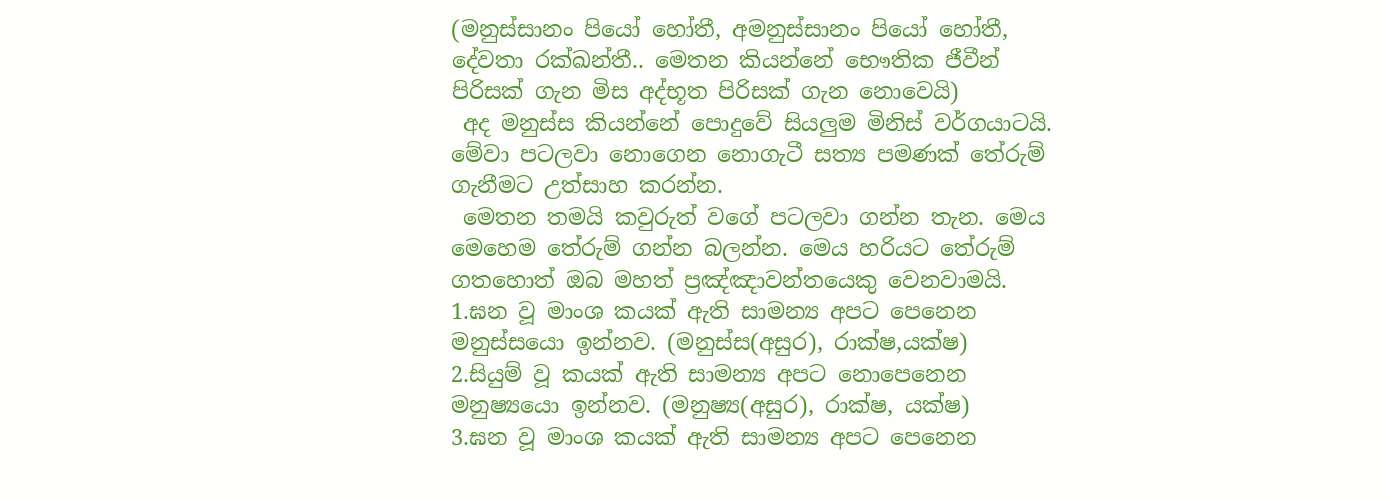(මනුස්සානං පියෝ හෝතී, අමනුස්සානං පියෝ හෝතී, දේවතා රක්ඛන්තී.. මෙතන කියන්නේ භෞතික ජීවීන් පිරිසක් ගැන මිස අද්භූත පිරිසක් ගැන නොවෙයි)
 අද මනුස්ස කියන්නේ පොදුවේ සියලුම මිනිස් වර්ගයාටයි. මේවා පටලවා නොගෙන නොගැටී සත්‍ය පමණක් තේරුම් ගැනීමට උත්සාහ කරන්න.
 මෙතන තමයි කවුරුත් වගේ පටලවා ගන්න තැන. මෙය මෙහෙම තේරුම් ගන්න බලන්න. මෙය හරියට තේරුම් ගතහොත් ඔබ මහත් ප්‍රඤ්ඤාවන්තයෙකු වෙනවාමයි.
1.ඝන වූ මාංශ කයක් ඇති සාමන්‍ය අපට පෙනෙන මනුස්සයො ඉන්නව. (මනුස්ස(අසුර), රාක්ෂ,යක්ෂ)
2.සියුම් වූ කයක් ඇති සාමන්‍ය අපට නොපෙනෙන මනුෂ්‍යයො ඉන්නව. (මනුෂ්‍ය(අසුර), රාක්ෂ, යක්ෂ)
3.ඝන වූ මාංශ කයක් ඇති සාමන්‍ය අපට පෙනෙන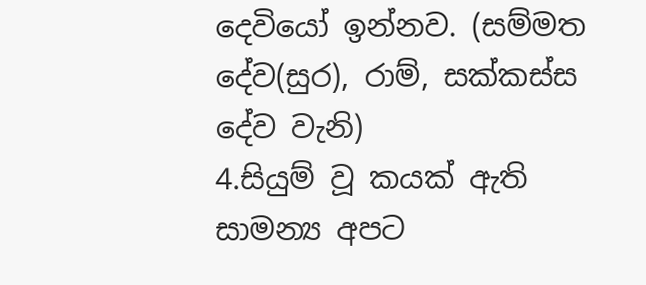දෙවියෝ ඉන්නව. (සම්මත දේව(සුර), රාම්, සක්කස්ස දේව වැනි)
4.සියුම් වූ කයක් ඇති සාමන්‍ය අපට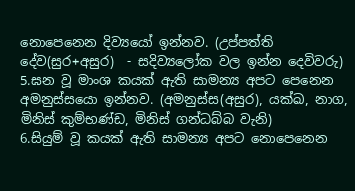නොපෙනෙන දිව්‍යයෝ ඉන්නව. (උප්පත්ති දේව(සුර+අසුර)  - සදිව්‍යලෝක වල ඉන්න දෙවිවරු)
5.ඝන වූ මාංශ කයක් ඇති සාමන්‍ය අපට පෙනෙන අමනුස්සයො ඉන්නව. (අමනුස්ස(අසුර), යක්ඛ, නාග, මිනිස් කුම්භණ්ඩ, මිනිස් ගන්ධබ්බ වැනි)
6.සියුම් වූ කයක් ඇති සාමන්‍ය අපට නොපෙනෙන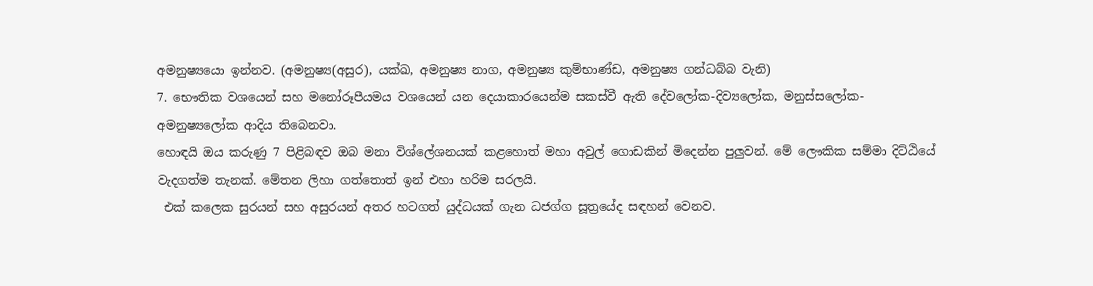අමනුෂ්‍යයො ඉන්නව. (අමනුෂ්‍ය(අසුර), යක්ඛ, අමනුෂ්‍ය නාග, අමනුෂ්‍ය කුම්භාණ්ඩ, අමනුෂ්‍ය ගන්ධබ්බ වැනි)
7. භෞතික වශයෙන් සහ මනෝරූපීයමය වශයෙන් යන දෙයාකාරයෙන්ම සකස්වී ඇති දේවලෝක-දිව්‍යලෝක, මනුස්සලෝක-අමනුෂ්‍යලෝක ආදිය තිබෙනවා.
හොඳයි ඔය කරුණු 7 පිළිබඳව ඔබ මනා විශ්ලේශනයක් කළහොත් මහා අවුල් ගොඩකින් මිදෙන්න පුලුවන්. මේ ලෞකික සම්මා දිට්ඨියේ වැදගත්ම තැනක්. මේතන ලිහා ගත්තොත් ඉන් එහා හරිම සරලයි.
 එක් කලෙක සුරයන් සහ අසුරයන් අතර හටගත් යුද්ධයක් ගැන ධජග්ග සූත්‍රයේද සඳහන් වෙනව.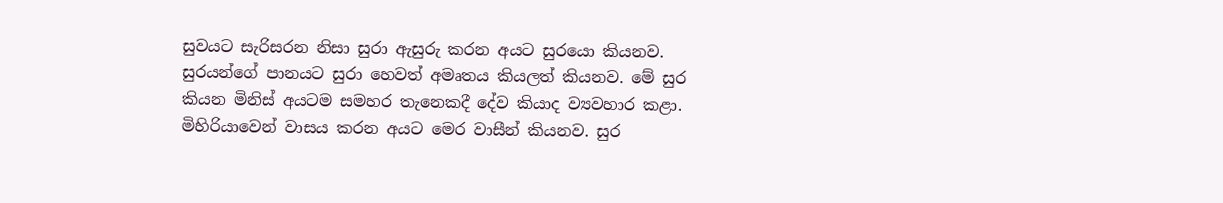සුවයට සැරිසරන නිසා සුරා ඇසුරු කරන අයට සුරයො කියනව. සුරයන්ගේ පානයට සුරා හෙවත් අමෘතය කියලත් කියනව. මේ සුර කියන මිනිස් අයටම සමහර තැනෙකදී දේව කියාද ව්‍යවහාර කළා. මිහිරියාවෙන් වාසය කරන අයට මෙර වාසීන් කියනව. සුර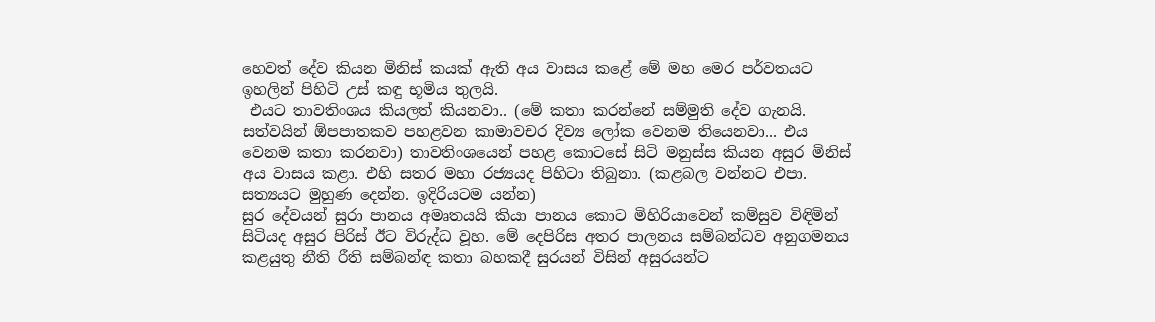හෙවත් දේව කියන මිනිස් කයක් ඇති අය වාසය කළේ මේ මහ මෙර පර්වතයට ඉහලින් පිහිටි උස් කඳු භූමිය තුලයි.
 එයට තාවතිංශය කියලත් කියනවා.. (මේ කතා කරන්නේ සම්මුති දේව ගැනයි. සත්වයින් ඕපපාතකව පහළවන කාමාවචර දිව්‍ය ලෝක වෙනම තියෙනවා... එය වෙනම කතා කරනවා) තාවතිංශයෙන් පහළ කොටසේ සිටි මනුස්ස කියන අසුර මිනිස් අය වාසය කළා. එහි සතර මහා රජ්‍යයද පිහිටා තිබුනා. (කළබල වන්නට එපා. සත්‍යයට මුහුණ දෙන්න. ඉදිරියටම යන්න)
සුර දේවයන් සුරා පානය අමෘතයයි කියා පානය කොට මිහිරියාවෙන් කම්සුව විඳිමින් සිටියද අසුර පිරිස් ඊට විරුද්ධ වූහ. මේ දෙපිරිස අතර පාලනය සම්බන්ධව අනුගමනය කළයුතු නීති රීති සම්බන්ඳ කතා බහකදී සුරයන් විසින් අසුරයන්ට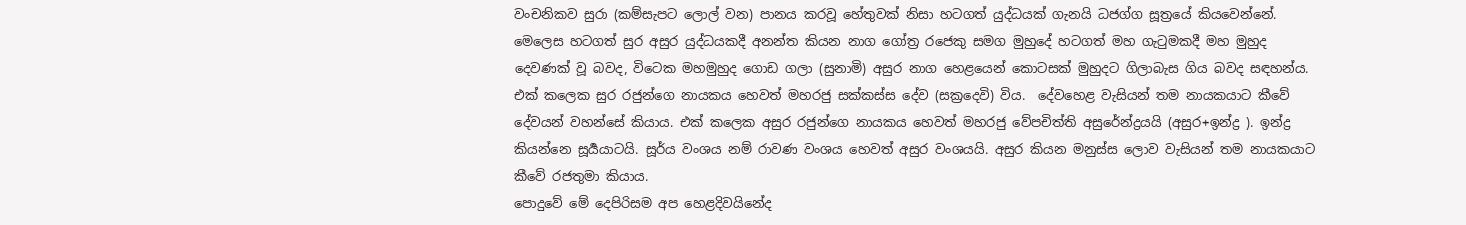වංචනිකව සුරා (කම්සැපට ලොල් වන) පානය කරවූ හේතුවක් නිසා හටගත් යුද්ධයක් ගැනයි ධජග්ග සූත්‍රයේ කියවෙන්නේ. මෙලෙස හටගත් සුර අසුර යුද්ධයකදී අනන්ත කියන නාග ගෝත්‍ර රජෙකු සමග මුහුදේ හටගත් මහ ගැටුමකදී මහ මුහුද දෙවණක් වූ බවද, විටෙක මහමුහුද ගොඩ ගලා (සුනාමි) අසුර නාග හෙළයෙන් කොටසක් මුහුදට ගිලාබැස ගිය බවද සඳහන්ය.
එක් කලෙක සුර රජුන්ගෙ නායකය හෙවත් මහරජු සක්කස්ස දේව (සක්‍රදෙවි) විය.  දේවහෙළ වැසියන් තම නායකයාට කීවේ දේවයන් වහන්සේ කියාය. එක් කලෙක අසුර රජුන්ගෙ නායකය හෙවත් මහරජු වේපචිත්ති අසුරේන්ද්‍රයයි (අසුර+ඉන්ද්‍ර ). ඉන්ද්‍ර කියන්නෙ සූර්‍යයාටයි. සූර්ය වංශය නම් රාවණ වංශය හෙවත් අසුර වංශයයි. අසුර කියන මනුස්ස ලොව වැසියන් තම නායකයාට කීවේ රජතුමා කියාය.
පොදුවේ මේ දෙපිරිසම අප හෙළදිවයිනේද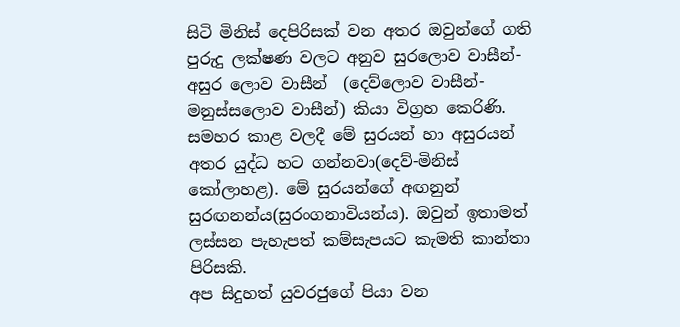සිටි මිනිස් දෙපිරිසක් වන අතර ඔවුන්ගේ ගති පුරුදු ලක්ෂණ වලට අනුව සුරලොව වාසීන්-අසුර ලොව වාසීන්  (දෙව්ලොව වාසීන්- මනුස්සලොව වාසීන්) කියා විග්‍රහ කෙරිණි. සමහර කාළ වලදී මේ සුරයන් හා අසුරයන් අතර යුද්ධ හට ගන්නවා(දෙව්-මිනිස් කෝලාහළ). මේ සුරයන්ගේ අඟනුන්  සුරඟනන්ය(සුරංගනාවියන්ය). ඔවුන් ඉතාමත් ලස්සන පැහැපත් කම්සැපයට කැමති කාන්තා පිරිසකි.
අප සිදුහත් යුවරජුගේ පියා වන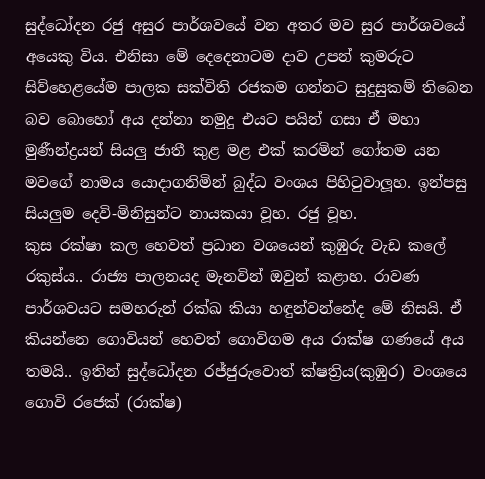සුද්ධෝදන රජු අසුර පාර්ශවයේ වන අතර මව සුර පාර්ශවයේ අයෙකු විය. එනිසා මේ දෙදෙනාටම දාව උපන් කුමරුට සිව්හෙළයේම පාලක සක්විති රජකම ගන්නට සුදුසුකම් තිබෙන බව බොහෝ අය දන්නා නමුදු එයට පයින් ගසා ඒ මහා මුණීන්ද්‍රයන් සියලු ජාතී කුළ මළ එක් කරමින් ගෝතම යන මවගේ නාමය යොදාගනිමින් බුද්ධ වංශය පිහිටුවාලූහ. ඉන්පසු සියලුම දෙවි-මිනිසුන්ට නායකයා වූහ. රජු වූහ.
කුස රක්ෂා කල හෙවත් ප්‍රධාන වශයෙන් කුඹුරු වැඩ කලේ රකුස්ය.. රාජ්‍ය පාලනයද මැනවින් ඔවුන් කළාහ. රාවණ පාර්ශවයට සමහරුන් රක්ඛ කියා හඳුන්වන්නේද මේ නිසයි. ඒ කියන්නෙ ගොවියන් හෙවත් ගොවිගම අය රාක්ෂ ගණයේ අය තමයි.. ඉතින් සුද්ධෝදන රජ්ජුරුවොත් ක්ෂත්‍රිය(කුඹුර) වංශයෙ ගොවි රජෙක් (රාක්ෂ)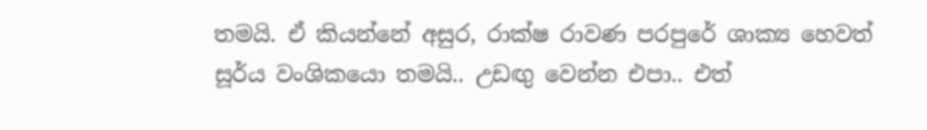තමයි. ඒ කියන්නේ අසුර, රාක්ෂ රාවණ පරපුරේ ශාක්‍ය හෙවත් සූර්ය වංශිකයො තමයි.. උඩඟු වෙන්න එපා.. එත්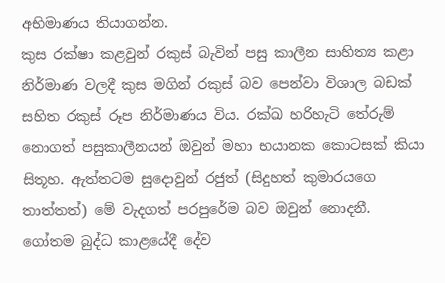අභිමාණය තියාගන්න.
කුස රක්ෂා කළවුන් රකුස් බැවින් පසු කාලීන සාහිත්‍ය කළා නිර්මාණ වලදී කුස මගින් රකුස් බව පෙන්වා විශාල බඩක් සහිත රකුස් රූප නිර්මාණය විය. රක්ඛ හරිහැටි තේරුම් නොගත් පසුකාලීනයන් ඔවුන් මහා භයානක කොටසක් කියා සිතූහ. ඇත්තටම සුදොවුන් රජුත් (සිදුහත් කුමාරයගෙ තාත්තත්) මේ වැදගත් පරපුරේම බව ඔවුන් නොදනී.
ගෝතම බුද්ධ කාළයේදී දේව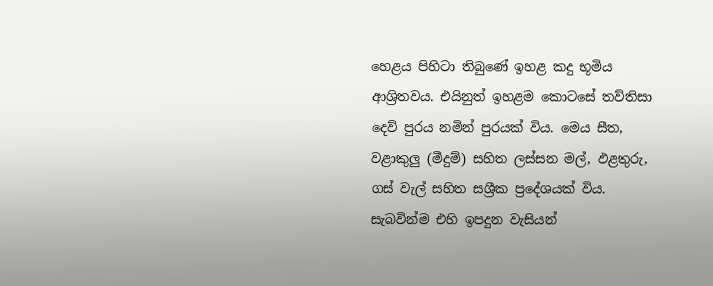හෙළය පිහිටා තිබුණේ ඉහළ කදු භූමිය ආශ්‍රිතවය. එයිනුත් ඉහළම කොටසේ තව්තිසා දෙව් පුරය නමින් පුරයක් විය. මෙය සීත, වළාකුලු (මීදුම්) සහිත ලස්සන මල්, ඵළතුරු, ගස් වැල් සහිත සශ්‍රීක ප්‍රදේශයක් විය. සැබවින්ම එහි ඉපදුන වැසියන්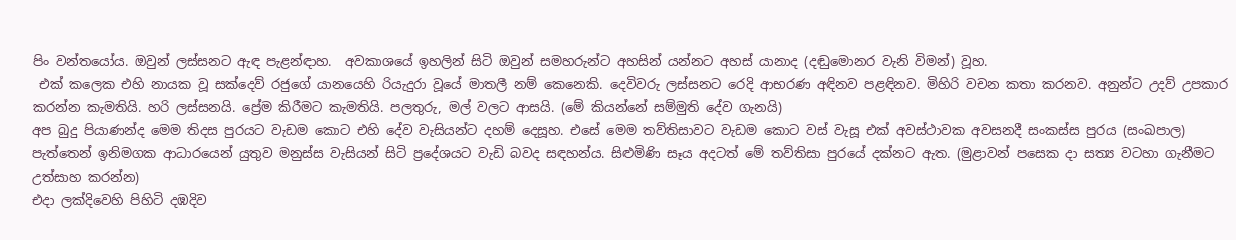පිං වන්තයෝය. ඔවුන් ලස්සනට ඇඳ පැළන්ඳාහ.  අවකාශයේ ඉහලින් සිටි ඔවුන් සමහරුන්ට අහසින් යන්නට අහස් යානාද (දඬුමොනර වැනි විමන්) වූහ.
 එක් කලෙක එහි නායක වූ සක්දෙව් රජුගේ යානයෙහි රි‍යැදුරා වූයේ මාතලී නම් කෙනෙකි. දෙවිවරු ලස්සනට රෙදි ආභරණ අඳිනව පළඳිනව. මිහිරි වචන කතා කරනව. අනුන්ට උදව් උපකාර කරන්න කැමතියි. හරි ලස්සනයි. ප්‍රේම කිරීමට කැමතියි. පලතුරු, මල් වලට ආසයි. (මේ කියන්නේ සම්මුති දේව ගැනයි)
අප බුදු පියාණන්ද මෙම තිදස පුරයට වැඩම කොට එහි දේව වැසියන්ට දහම් දෙසූහ. එසේ මෙම තව්තිසාවට වැඩම කොට වස් වැසූ එක් අවස්ථාවක අවසනදී සංකස්ස පුරය (සංඛපාල) පැත්තෙන් ඉනිමගක ආධාරයෙන් යුතුව මනුස්ස වැසියන් සිටි ප්‍රදේශයට වැඩි බවද සඳහන්ය. සිළුමිණි සෑය අදටත් මේ තව්තිසා පුරයේ දක්නට ඇත. (මුළාවන් පසෙක දා සත්‍ය වටහා ගැනීමට උත්සාහ කරන්න)
එදා ලක්දිවෙහි පිහිටි දඹදිව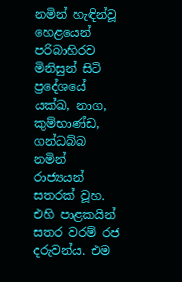නමින් හැඳින්වූ හෙළයෙන් පරිබාහිරව මිනිසුන් සිටි ප්‍රදේශයේ යක්ඛ, නාග, කුම්භාණ්ඩ, ගන්ධබ්බ නමින් රාජ්‍යයන් සතරක් වූහ. එහි පාළකයින් සතර වරම් රජ දරුවන්ය. එම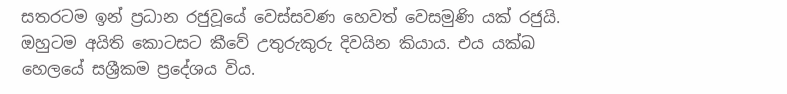සතරටම ඉන් ප්‍රධාන රජුවූයේ වෙස්සවණ හෙවත් වෙසමුණි යක් රජුයි. ඔහුටම අයිති කොටසට කීවේ උතුරුකුරු දිවයින කියාය. එය යක්ඛ හෙලයේ සශ්‍රීකම ප්‍රදේශය විය.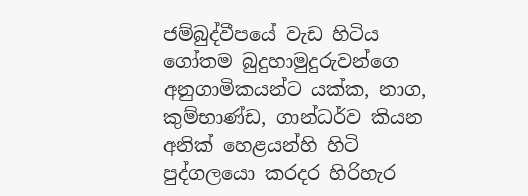ජම්බුද්වීපයේ වැඩ හිටිය ගෝතම බුදුහාමුදුරුවන්ගෙ අනුගාමිකයන්ට යක්ක, නාග, කුම්භාණ්ඩ, ගාන්ධර්ව කියන අනික් හෙළයන්හි හිටි පුද්ගලයො කරදර හිරිහැර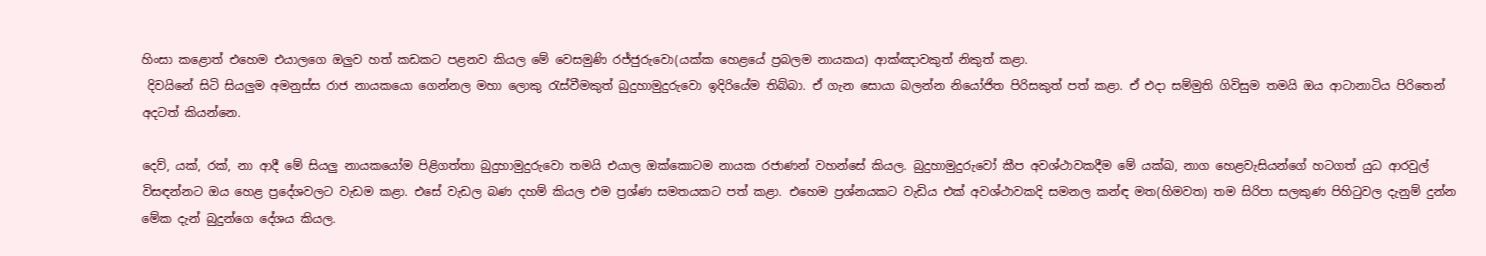හිංසා කළොත් එහෙම එයාලගෙ ඔලුව හත් කඩකට පළනව කියල මේ වෙසමුණි රජ්ජුරුවො(යක්ක හෙළයේ ප්‍රබලම නායකය) ආක්ඤාවකුත් නිකුත් කළා.
 දිවයිනේ සිටි සියලුම අමනුස්ස රාජ නායකයො ගෙන්නල මහා ලොකු රැස්වීමකුත් බුදුහාමුදුරුවො ඉදිරියේම තිබ්බා. ඒ ගැන සොයා බලන්න නියෝජිත පිරිසකුත් පත් කළා. ඒ එදා සම්මුති ගිවිසුම තමයි ඔය ආටානාටිය පිරිතෙන් අදටත් කියන්නෙ.

දෙව්, යක්, රක්, නා ආදී මේ සියලු නායකයෝම පිළිගත්තා බුදුහාමුදුරුවො තමයි එයාල ඔක්කොටම නායක රජාණන් වහන්සේ කියල. බුදුහාමුදුරුවෝ කීප අවශ්ථාවකදීම මේ යක්ඛ, නාග හෙළවැසියන්ගේ හටගත් යුධ ආරවුල් විසඳන්නට ඔය හෙළ ප්‍රදේශවලට වැඩම කළා. එසේ වැඩල බණ දහම් කියල එම ප්‍රශ්ණ සමතයකට පත් කළා. එහෙම ප්‍රශ්නයකට වැඩිය එක් අවශ්ථාවකදි සමනල කන්ඳ මත(හිමවත) තම සිරිපා සලකුණ පිහිටුවල දැනුම් දුන්න මේක දැන් බුදුන්ගෙ දේශය කියල.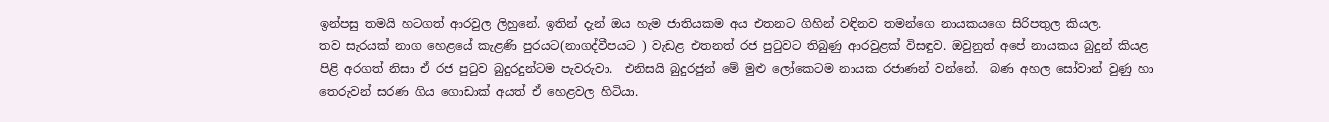ඉන්පසු තමයි හටගත් ආරවුල ලිහුනේ. ඉතින් දැන් ඔය හැම ජාතියකම අය එතනට ගිහින් වඳිනව තමන්ගෙ නායකයගෙ සිරිපතුල කියල.
තව සැරයක් නාග හෙළයේ කැළණි පුරයට(නාගද්වීපයට ) වැඩළ එතනත් රජ පුටුවට තිබුණු ආරවුළක් විසඳුව. ඔවුනුත් අපේ නායකය බුදුන් කියළ පිළි අරගත් නිසා ඒ රජ පුටුව බුදුරදුන්ටම පැවරුවා.  එනිසයි බුදුරජුන් මේ මුළු ලෝකෙටම නායක රජාණන් වන්නේ.  බණ අහල සෝවාන් වුණු හා තෙරුවන් සරණ ගිය ගොඩාක් අයත් ඒ හෙළවල හිටියා.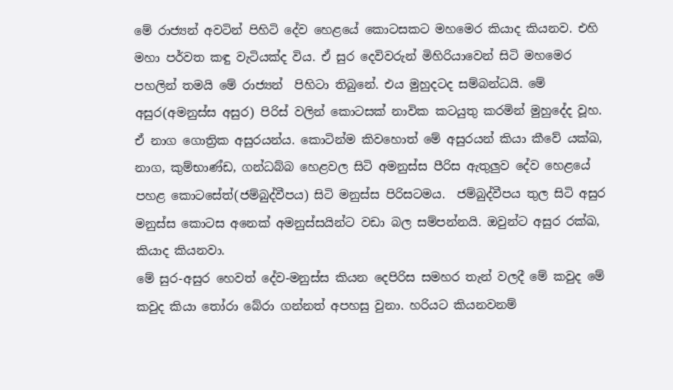මේ රාජ්‍යන් අවටින් පිහිටි දේව හෙළයේ කොටසකට මහමෙර කියාද කියනව. එහි මහා පර්වත කඳු වැටියක්ද විය. ඒ සුර දෙවිවරුන් මිහිරියාවෙන් සිටි මහමෙර පහලින් තමයි මේ රාජ්‍යන්  පිහිටා තිබුනේ. එය මුහුදටද සම්බන්ධයි. මේ අසුර(අමනුස්ස අසුර) පිරිස් වලින් කොටසක් නාවික කටයුතු කරමින් මුහුදේද වූහ.
ඒ නාග ගොත්‍රික අසුරයන්ය. කොටින්ම කිවහොත් මේ අසුරයන් කියා කීවේ යක්ඛ, නාග, කුම්භාණ්ඩ, ගන්ධබ්බ හෙළවල සිටි අමනුස්ස පීරිස ඇතුලුව දේව හෙළයේ පහළ කොටසේත්(ජම්බුද්වීපය) සිටි මනුස්ස පිරිසටමය.  ජම්බුද්වීපය තුල සිටි අසුර මනුස්ස කොටස අනෙක් අමනුස්සයින්ට වඩා බල සම්පන්නයි. ඔවුන්ට අසුර රක්ඛ, කියාද කියනවා.
මේ සුර-අසුර හෙවත් දේව-මනුස්ස කියන දෙපිරිස සමහර තැන් වලදී මේ කවුද මේ කවුද කියා තෝරා බේරා ගන්නත් අපහසු වුනා. හරියට කියනවනම්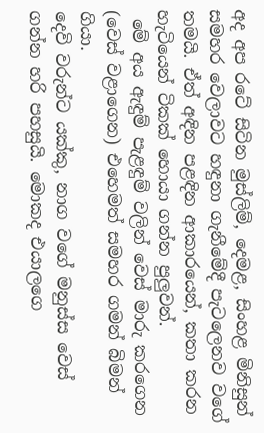අද අප රටේ සිටින මුස්ලිම්, දෙමළ, සිංහළ මිනිසුන් සමහර වෙලාවට හඳුනා ගැනීමේදී පැටලෙනව වගේ තමයි. ඒත් අඳින පළඳින ආකාරයෙන්, කතා කරන හැටියෙන් ටිකක් හොයා ගන්න පුලුවන්.
 මේ අය ඇඳුම් පැළඳුම් වලින් වෙස් මාරු කරගෙන (වෙස් වළාගෙන) එහෙමත් සමහර ගමන් බිමන් ගියා.
දෙවි වරුන්ට යක්කු, නාග වගේ මනුස්ස වෙස් ගන්න හරි පහසුයි. මොකද එයාලගෙ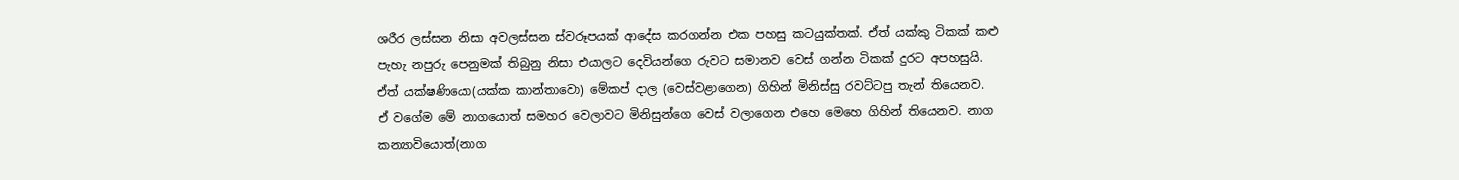ශරීර ලස්සන නිසා අවලස්සන ස්වරූපයක් ආදේස කරගන්න එක පහසු කටයුක්තක්. ඒත් යක්කු ටිකක් කළු පැහැ නපුරු පෙනුමක් තිබුනු නිසා එයාලට දෙවියන්ගෙ රුවට සමානව වෙස් ගන්න ටිකක් දුරට අපහසුයි. ඒත් යක්ෂණියො(යක්ක කාන්තාවො) මේකප් දාල (වෙස්වළාගෙන) ගිහින් මිනිස්සු රවට්ටපු තැන් තියෙනව.
ඒ වගේම මේ නාගයොත් සමහර වෙලාවට මිනිසුන්ගෙ වෙස් වලාගෙන එහෙ මෙහෙ ගිහින් තියෙනව. නාග කන්‍යාවියොත්(නාග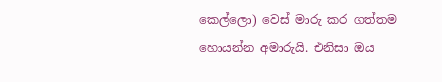කෙල්ලො) වෙස් මාරු කර ගත්තම හොයන්න අමාරුයි. එනිසා ඔය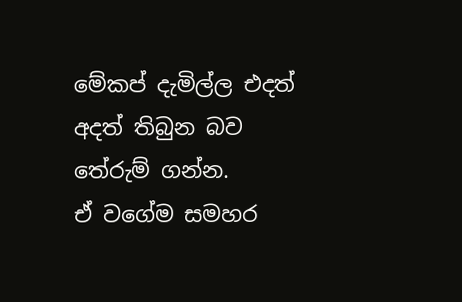මේකප් දැමිල්ල එදත් අදත් තිබුන බව තේරුම් ගන්න.
ඒ වගේම සමහර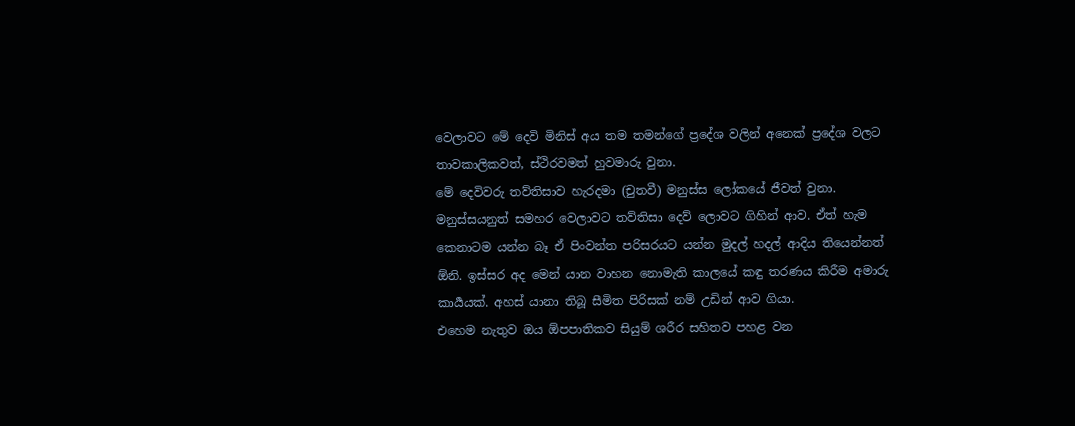වෙලාවට මේ දෙවි මිනිස් අය තම තමන්ගේ ප්‍රදේශ වලින් අනෙක් ප්‍රදේශ වලට තාවකාලිකවත්, ස්ථිරවමත් හුවමාරු වුනා.
මේ දෙවිවරු තව්තිසාව හැරදමා (චුතවී) මනුස්ස ලෝකයේ ජීවත් වුනා. මනුස්සයනුත් සමහර වෙලාවට තව්තිසා දෙව් ලොවට ගිහින් ආව. ඒත් හැම කෙනාටම යන්න බෑ ඒ පිංවන්ත පරිසරයට යන්න මුදල් හදල් ආදිය තියෙන්නත් ඕනි. ඉස්සර අද මෙන් යාන වාහන නොමැති කාලයේ කඳු තරණය කිරීම අමාරු කාර්‍යයක්. අහස් යානා තිබූ සීමිත පිරිසක් නම් උඩින් ආව ගියා.
එහෙම නැතුව ඔය ඕපපාතිකව සියුම් ශරීර සහිතව පහළ වන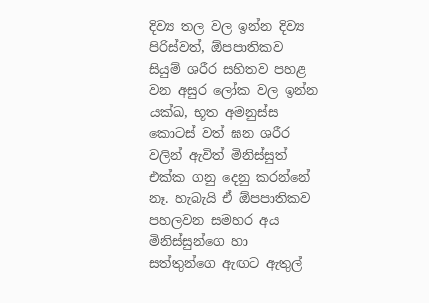දිව්‍ය තල වල ඉන්න දිව්‍ය පිරිස්වත්, ඕපපාතිකව  සියුම් ශරීර සහිතව පහළ වන අසුර ලෝක වල ඉන්න යක්ඛ, භූත අමනුස්ස කොටස් වත් ඝන ශරීර වලින් ඇවිත් මිනිස්සුත් එක්ක ගනු දෙනු කරන්නේ නෑ. හැබැයි ඒ ඕපපාතිකව පහලවන සමහර අය මිනිස්සුන්ගෙ හා සත්තුන්ගෙ ඇඟට ඇතුල්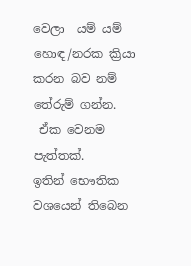වෙලා  යම් යම් හොඳ/නරක ක්‍රියා කරන බව නම් තේරුම් ගන්න.
 ඒක වෙනම පැත්තක්.
ඉතින් භෞතික වශයෙන් තිබෙන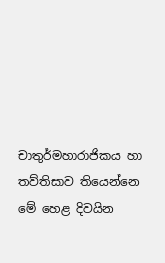චාතුර්මහාරාජිකය හා තව්තිසාව තියෙන්නෙ මේ හෙළ දිවයින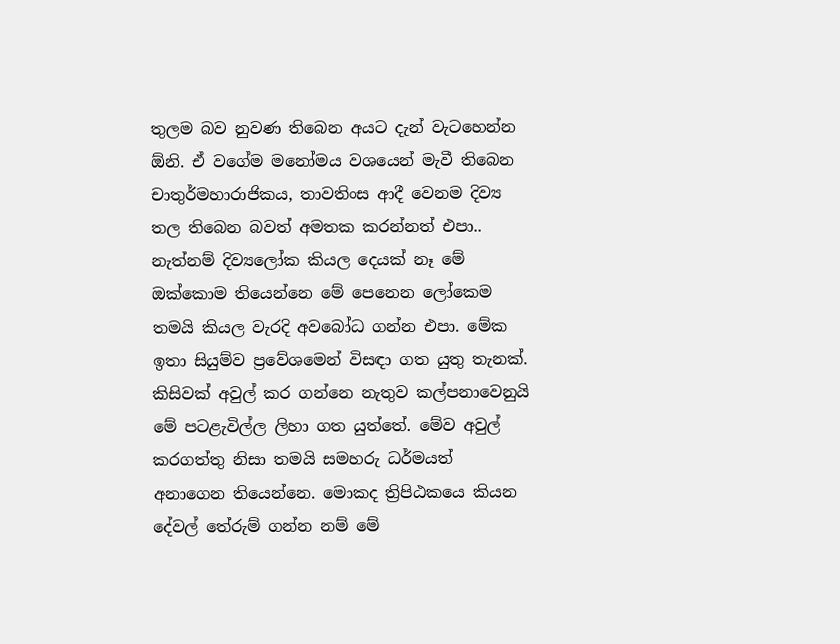තුලම බව නුවණ තිබෙන අයට දැන් වැටහෙන්න ඕනි. ඒ වගේම මනෝමය වශයෙන් මැවී තිබෙන චාතුර්මහාරාජිකය, තාවතිංස ආදී වෙනම දිව්‍ය තල තිබෙන බවත් අමතක කරන්නත් එපා.. නැත්නම් දිව්‍යලෝක කියල දෙයක් නෑ මේ ඔක්කොම තියෙන්නෙ මේ පෙනෙන ලෝකෙම තමයි කියල වැරදි අවබෝධ ගන්න එපා. මේක ඉතා සියුම්ව ප්‍රවේශමෙන් විසඳා ගත යුතු තැනක්.
කිසිවක් අවුල් කර ගන්නෙ නැතුව කල්පනාවෙනුයි මේ පටළැවිල්ල ලිහා ගත යුත්තේ. මේව අවුල් කරගත්තු නිසා තමයි සමහරු ධර්මයත් අනාගෙන තියෙන්නෙ. මොකද ත්‍රිපිඨකයෙ කියන දේවල් තේරුම් ගන්න නම් මේ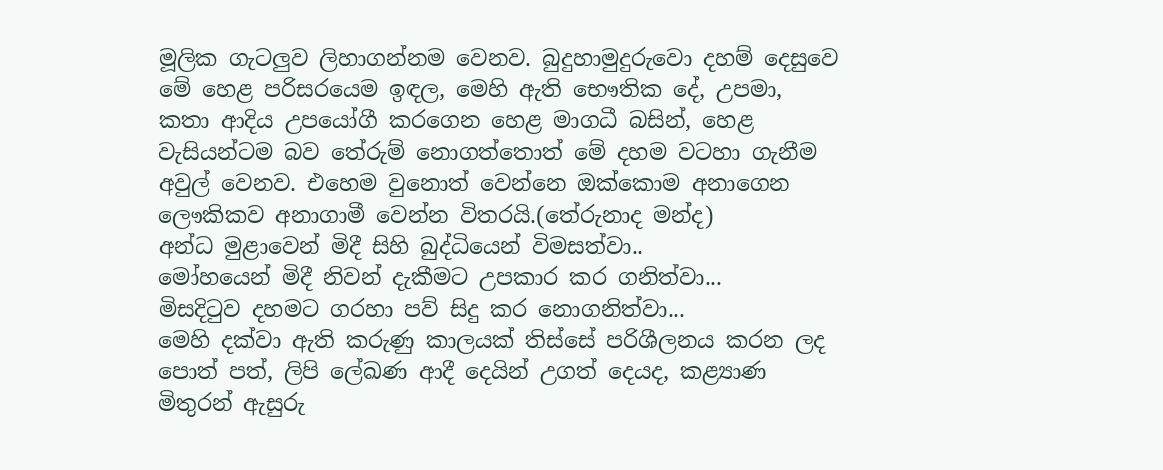මූලික ගැටලුව ලිහාගන්නම වෙනව. බුදුහාමුදුරුවො දහම් දෙසුවෙ මේ හෙළ පරිසරයෙම ඉඳල, මෙහි ඇති භෞතික දේ, උපමා, කතා ආදිය උපයෝගී කරගෙන හෙළ මාගධී බසින්, හෙළ වැසියන්ටම බව තේරුම් නොගත්තොත් මේ දහම වටහා ගැනීම අවුල් වෙනව. එහෙම වුනොත් වෙන්නෙ ඔක්කොම අනාගෙන ලෞකිකව අනාගාමී වෙන්න විතරයි.(තේරුනාද මන්ද)
අන්ධ මුළාවෙන් මිදී සිහි බුද්ධියෙන් විමසත්වා..
මෝහයෙන් මිදී නිවන් දැකීමට උපකාර කර ගනිත්වා...
මිසදිටුව දහමට ගරහා පව් සිදු කර නොගනිත්වා...
මෙහි දක්වා ඇති කරුණු කාලයක් තිස්සේ පරිශීලනය කරන ලද පොත් පත්, ලිපි ලේඛණ ආදී දෙයින් උගත් දෙයද, කළ්‍යාණ මිතුරන් ඇසුරු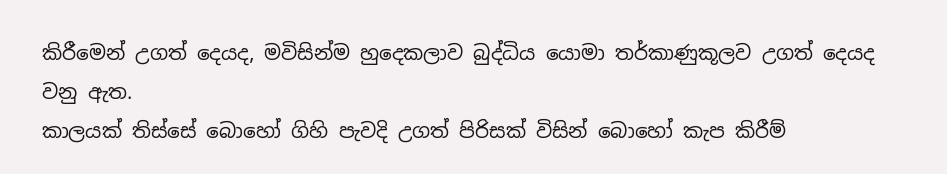කිරීමෙන් උගත් දෙයද, මවිසින්ම හුදෙකලාව බුද්ධිය යොමා තර්කාණුකූලව උගත් දෙයද වනු ඇත.
කාලයක් තිස්සේ බොහෝ ගිහි පැවදි උගත් පිරිසක් විසින් බොහෝ කැප කිරීම්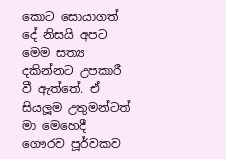කොට සොයාගත් දේ නිසයි අපට මෙම සත්‍ය දකින්නට උපකාරී වී ඇත්තේ. ඒ සියලූම උතුමන්ටත් මා මෙහෙදී ගෞරව පූර්වකව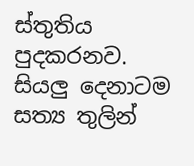ස්තුතිය පුදකරනව. සියලු දෙනාටම සත්‍ය තුලින්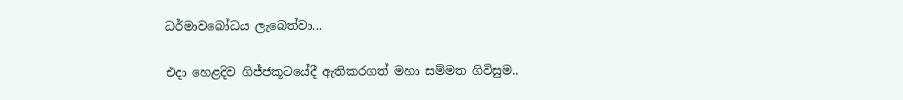ධර්මාවබෝධය ලැබෙත්වා...

එදා හෙළදිව ගිජ්ජකූටයේදී ඇතිකරගත් මහා සම්මත ගිවිසුම..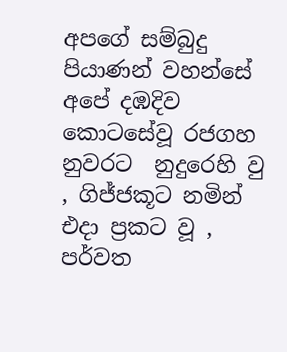අපගේ සම්බුදු පියාණන් වහන්සේ අපේ දඹදිව කොටසේවූ රජගහ නුවරට  නුදුරෙහි වු , ගිජ්ජකූට නමින් එදා ප්‍රකට වූ , පර්වත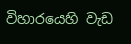විහාරයෙහි වැඩ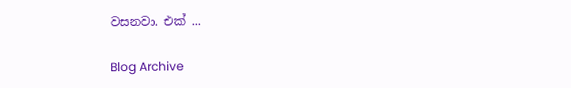වසනවා. එක් ...

Blog Archive